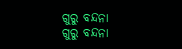ଗୁରୁ ବନ୍ଦନା
ଗୁରୁ ବନ୍ଦନା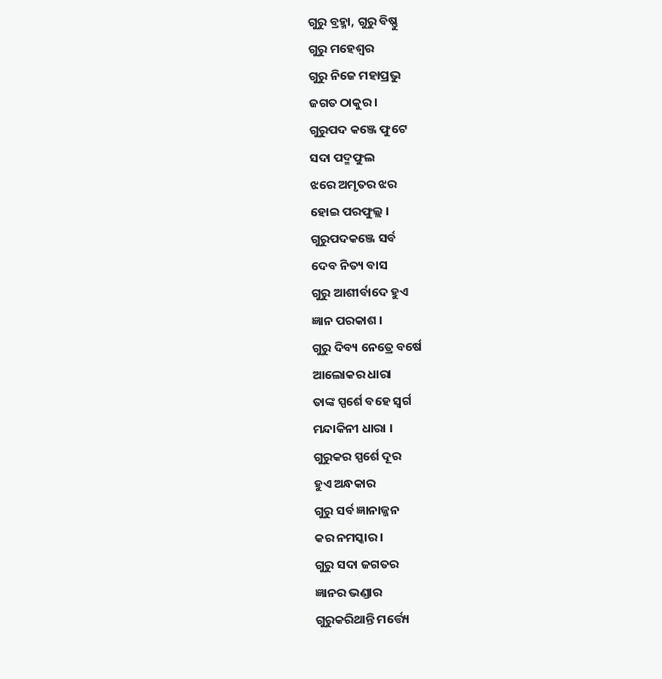ଗୁରୁ ବ୍ରହ୍ମା, ଗୁରୁ ବିଷ୍ଣୁ
ଗୁରୁ ମହେଶ୍ବର
ଗୁରୁ ନିଜେ ମହାପ୍ରଭୁ
ଜଗତ ଠାକୁର ।
ଗୁରୁପଦ କଞ୍ଜେ ଫୁଟେ
ସଦା ପଦ୍ମଫୁଲ
ଝରେ ଅମୃତର ଝର
ହୋଇ ପରଫୁଲ୍ଲ ।
ଗୁରୁପଦକଞ୍ଜେ ସର୍ବ
ଦେବ ନିତ୍ୟ ବାସ
ଗୁରୁ ଆଶୀର୍ବାଦେ ହୁଏ
ଜ୍ଞାନ ପରକାଶ ।
ଗୁରୁ ଦିବ୍ୟ ନେତ୍ରେ ବର୍ଷେ
ଆଲୋକର ଧାରା
ତାଙ୍କ ସ୍ପର୍ଶେ ବହେ ସ୍ୱର୍ଗ
ମନ୍ଦାକିନୀ ଧାରା ।
ଗୁରୁକର ସ୍ପର୍ଶେ ଦୂର
ହୁଏ ଅନ୍ଧକାର
ଗୁରୁ ସର୍ବ ଜ୍ଞାନାଜ୍ଜନ
କର ନମସ୍କାର ।
ଗୁରୁ ସଦା ଜଗତର
ଜ୍ଞାନର ଭଣ୍ଡାର
ଗୁରୁକରିଥାନ୍ତି ମର୍ତ୍ତ୍ୟେ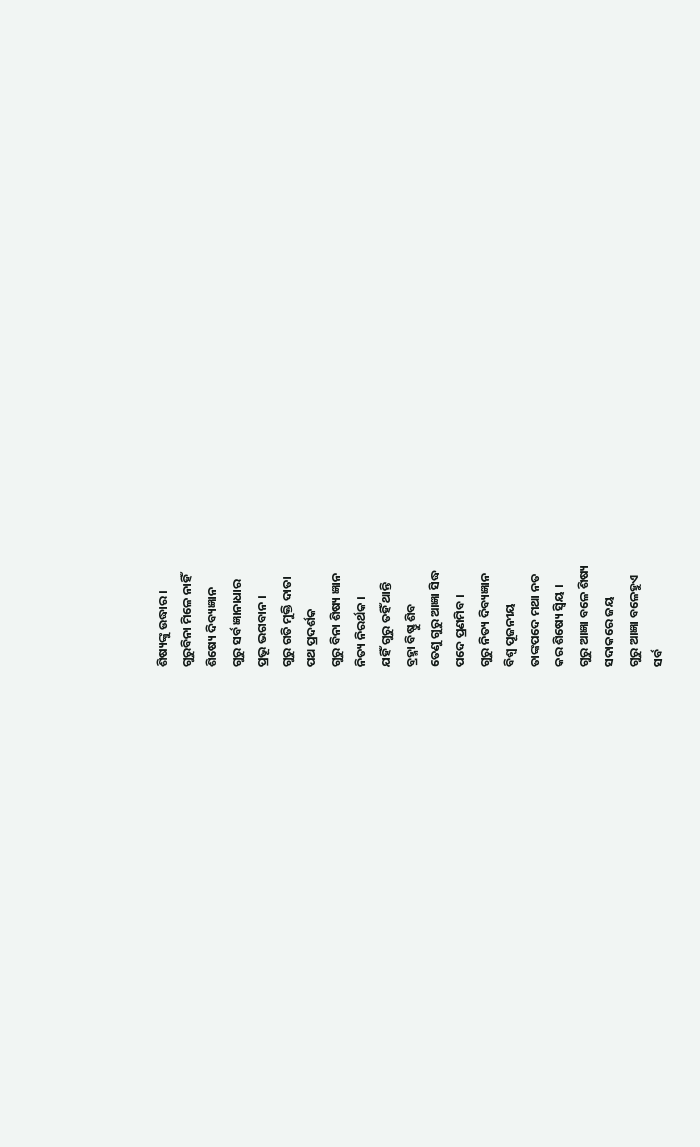ଶିଷ୍ୟଙ୍କୁ ଉଦ୍ଧାର ।
ଗୁରୁବିନା ମିଳେ ନାହିଁ
ଶିଷ୍ୟେ ଦିବ୍ୟଜ୍ଞାନ
ଗୁରୁ ସର୍ବ ଜ୍ଞାନାଧାର
ପ୍ରଭୂ ଭଗବାନ ।
ଗୁରୁ ଗତି ମୁକ୍ତି ଦାତା
ପଥ ପ୍ରଦର୍ଶକ
ଗୁରୁ ବିନା ଶିଷ୍ୟ ଜ୍ଞାନ
ନିତ୍ୟ ନିରର୍ଥକ ।
ଯହିଁ ଗୁରୁ ତହିଁ ଥାନ୍ତି
ବ୍ରହ୍ମା ବିଷ୍ଣୁ ଶିବ
ତେଣୁ ଗୁରୁ ଆଜ୍ଞା ସିଦ୍ଧ
ପଦେ ପ୍ରଣମିବ ।
ଗୁରୁ ନିତ୍ୟ ଦିବ୍ୟଜ୍ଞାନ
ବିଶ୍ୱ ପୂଜନୀୟ
ତାଙ୍କପଦେ ମଥା ନତ
କର ଶିଷ୍ୟେ ସ୍ଵିୟ ।
ଗୁରୁ ଆଜ୍ଞା ବଳେ ଶିଷ୍ୟ
ସଦାକରେ ଜୟ
ଗୁରୁ ଆଜ୍ଞା ବଳେହୁଏ
ସର୍ବ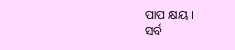ପାପ କ୍ଷୟ ।
ସର୍ବ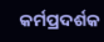କର୍ମପ୍ରଦର୍ଶକ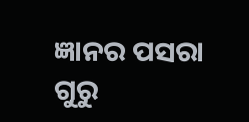ଜ୍ଞାନର ପସରା
ଗୁରୁ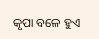କୃପା ବଳେ ହୁଏ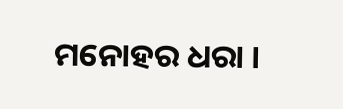ମନୋହର ଧରା ।